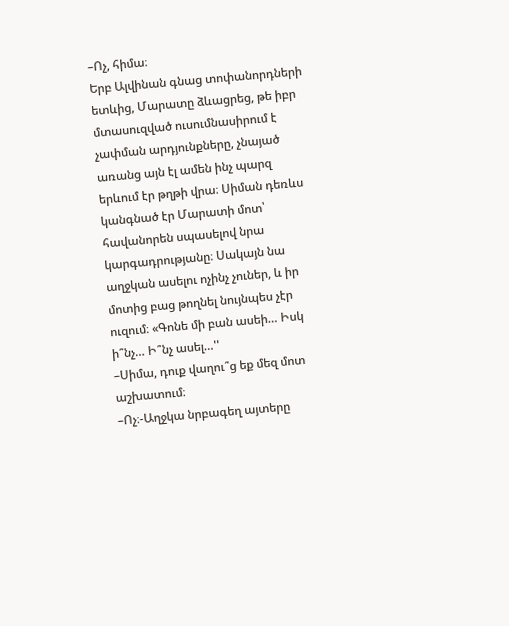–Ոչ, հիմա։
Երբ Ալվինան գնաց տոփանորդների ետևից, Մարատը ձևացրեց, թե իբր մտասուզված ուսումնասիրում է չափման արդյունքները, չնայած առանց այն էլ ամեն ինչ պարզ երևում էր թղթի վրա։ Սիման դեռևս կանգնած էր Մարատի մոտ՝ հավանորեն սպասելով նրա կարգադրությանը։ Սակայն նա աղջկան ասելու ոչինչ չուներ, և իր մոտից բաց թողնել նույնպես չէր ուզում։ «Գոնե մի բան ասեի… Իսկ ի՞նչ… Ի՞նչ ասել…''
–Սիմա, դուք վաղու՞ց եք մեզ մոտ աշխատում։
–Ոչ։-Աղջկա նրբագեղ այտերը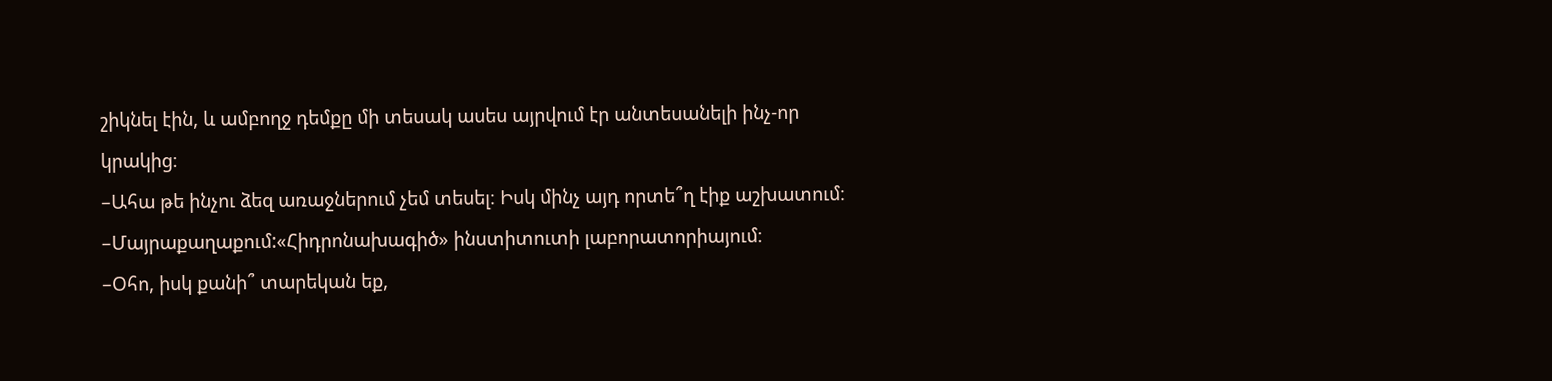շիկնել էին, և ամբողջ դեմքը մի տեսակ ասես այրվում էր անտեսանելի ինչ-որ կրակից։
–Ահա թե ինչու ձեզ առաջներում չեմ տեսել։ Իսկ մինչ այդ որտե՞ղ էիք աշխատում։
–Մայրաքաղաքում:«Հիդրոնախագիծ» ինստիտուտի լաբորատորիայում։
–Օհո, իսկ քանի՞ տարեկան եք,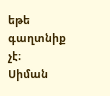եթե գաղտնիք չէ։
Սիման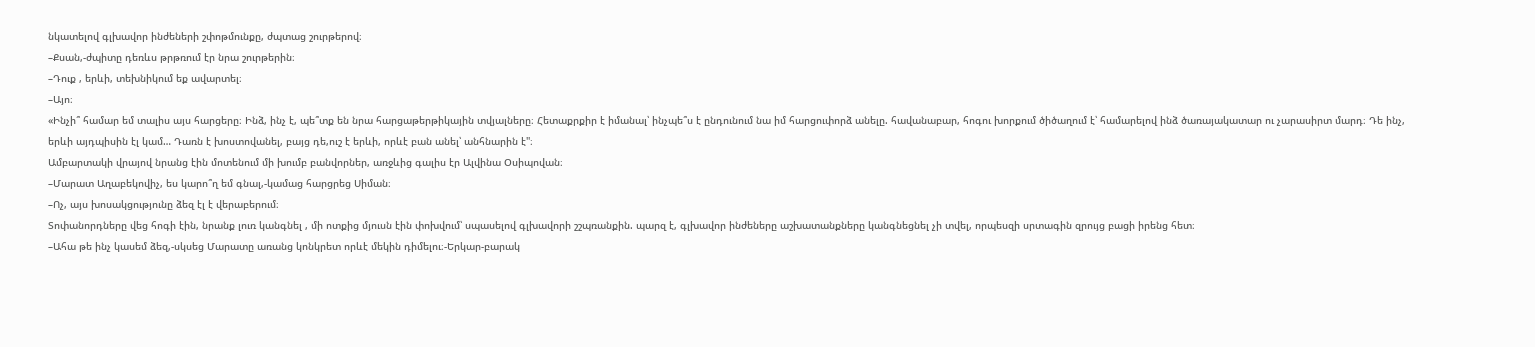նկատելով գլխավոր ինժեների շփոթմունքը, ժպտաց շուրթերով։
–Քսան,-ժպիտը դեռևս թրթռում էր նրա շուրթերին։
–Դուք , երևի, տեխնիկում եք ավարտել։
–Այո։
«Ինչի՞ համար եմ տալիս այս հարցերը։ Ինձ, ինչ է, պե՞տք են նրա հարցաթերթիկային տվյալները։ Հետաքրքիր է իմանալ՝ ինչպե՞ս է ընդունում նա իմ հարցուփորձ անելը. հավանաբար, հոգու խորքում ծիծաղում է՝ համարելով ինձ ծառայակատար ու չարասիրտ մարդ։ Դե ինչ, երևի այդպիսին էլ կամ… Դառն է խոստովանել, բայց դե,ուշ է երևի, որևէ բան անել՝ անհնարին է''։
Ամբարտակի վրայով նրանց էին մոտենում մի խումբ բանվորներ, առջևից գալիս էր Ալվինա Օսիպովան։
–Մարատ Աղաբեկովիչ, ես կարո՞ղ եմ գնալ,-կամաց հարցրեց Սիման։
–Ոչ, այս խոսակցությունը ձեզ էլ է վերաբերում։
Տոփանորդները վեց հոգի էին, նրանք լուռ կանգնել , մի ոտքից մյուսն էին փոխվում՝ սպասելով գլխավորի շշպռանքին. պարզ է, գլխավոր ինժեները աշխատանքները կանգնեցնել չի տվել, որպեսզի սրտագին զրույց բացի իրենց հետ։
–Ահա թե ինչ կասեմ ձեզ,-սկսեց Մարատը առանց կոնկրետ որևէ մեկին դիմելու։-Երկար-բարակ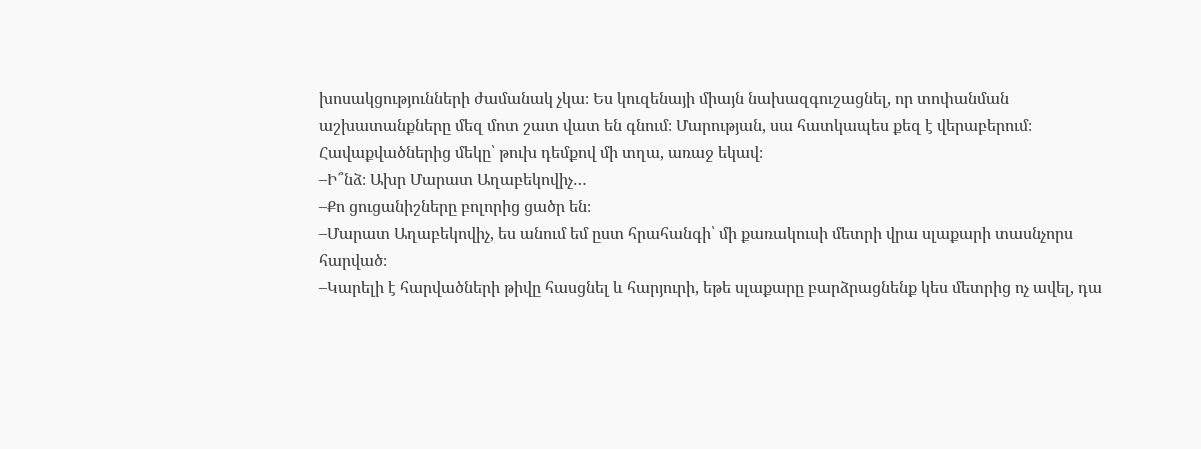խոսակցությունների ժամանակ չկա։ Ես կուզենայի միայն նախազգուշացնել, որ տոփանման աշխատանքները մեզ մոտ շատ վատ են գնում։ Մարության, սա հատկապես քեզ է վերաբերում։
Հավաքվածներից մեկը՝ թուխ դեմքով մի տղա, առաջ եկավ։
–Ի՞նձ։ Ախր Մարատ Աղաբեկովիչ…
–Քո ցուցանիշները բոլորից ցածր են։
–Մարատ Աղաբեկովիչ, ես անում եմ ըստ հրահանգի՝ մի քառակուսի մետրի վրա սլաքարի տասնչորս հարված։
–Կարելի է հարվածների թիվը հասցնել և հարյուրի, եթե սլաքարը բարձրացնենք կես մետրից ոչ ավել, դա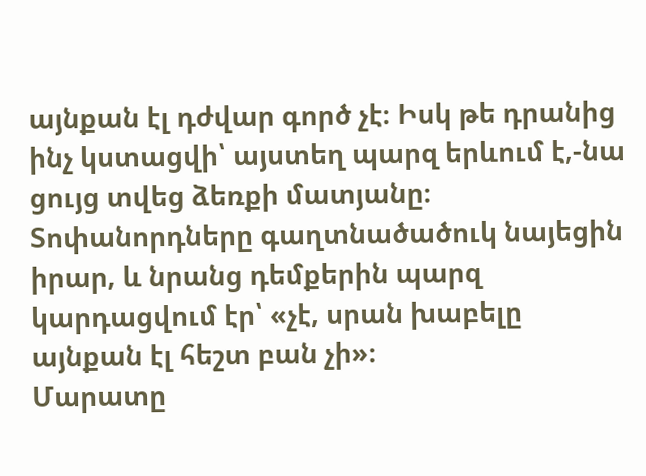այնքան էլ դժվար գործ չէ։ Իսկ թե դրանից ինչ կստացվի՝ այստեղ պարզ երևում է,-նա ցույց տվեց ձեռքի մատյանը։
Տոփանորդները գաղտնածածուկ նայեցին իրար, և նրանց դեմքերին պարզ կարդացվում էր՝ «չէ, սրան խաբելը այնքան էլ հեշտ բան չի»։
Մարատը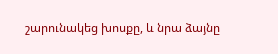շարունակեց խոսքը, և նրա ձայնը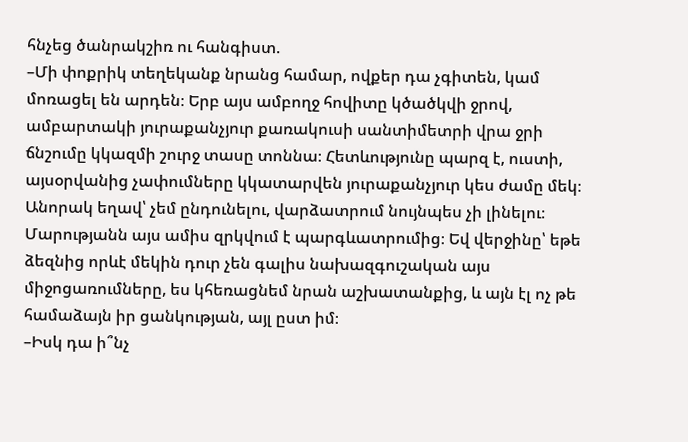հնչեց ծանրակշիռ ու հանգիստ.
–Մի փոքրիկ տեղեկանք նրանց համար, ովքեր դա չգիտեն, կամ մոռացել են արդեն։ Երբ այս ամբողջ հովիտը կծածկվի ջրով, ամբարտակի յուրաքանչյուր քառակուսի սանտիմետրի վրա ջրի ճնշումը կկազմի շուրջ տասը տոննա։ Հետևությունը պարզ է, ուստի, այսօրվանից չափումները կկատարվեն յուրաքանչյուր կես ժամը մեկ։ Անորակ եղավ՝ չեմ ընդունելու, վարձատրում նույնպես չի լինելու։ Մարությանն այս ամիս զրկվում է պարգևատրումից։ Եվ վերջինը՝ եթե ձեզնից որևէ մեկին դուր չեն գալիս նախազգուշական այս միջոցառումները, ես կհեռացնեմ նրան աշխատանքից, և այն էլ ոչ թե համաձայն իր ցանկության, այլ ըստ իմ։
–Իսկ դա ի՞նչ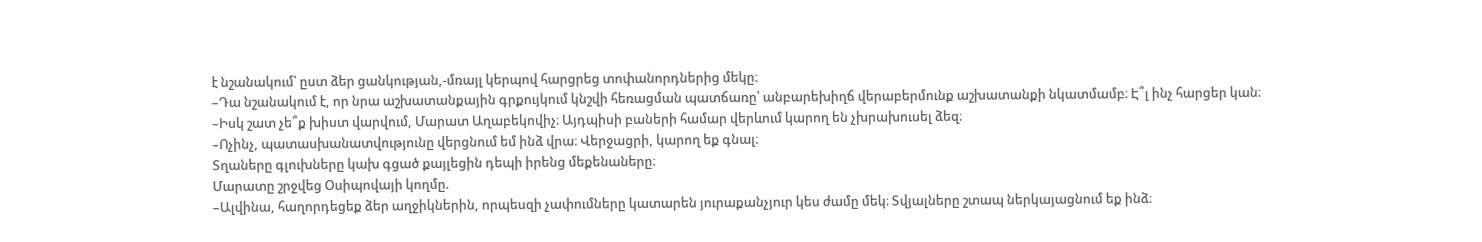է նշանակում՝ ըստ ձեր ցանկության,-մռայլ կերպով հարցրեց տոփանորդներից մեկը։
–Դա նշանակում է, որ նրա աշխատանքային գրքույկում կնշվի հեռացման պատճառը՝ անբարեխիղճ վերաբերմունք աշխատանքի նկատմամբ։ Է՞լ ինչ հարցեր կան։
–Իսկ շատ չե՞ք խիստ վարվում, Մարատ Աղաբեկովիչ։ Այդպիսի բաների համար վերևում կարող են չխրախուսել ձեզ։
–Ոչինչ, պատասխանատվությունը վերցնում եմ ինձ վրա։ Վերջացրի, կարող եք գնալ։
Տղաները գլուխները կախ գցած քայլեցին դեպի իրենց մեքենաները։
Մարատը շրջվեց Օսիպովայի կողմը.
–Ալվինա, հաղորդեցեք ձեր աղջիկներին, որպեսզի չափումները կատարեն յուրաքանչյուր կես ժամը մեկ։ Տվյալները շտապ ներկայացնում եք ինձ։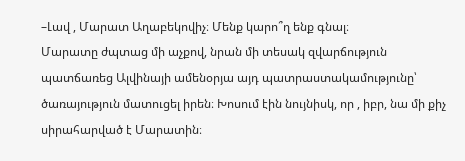–Լավ , Մարատ Աղաբեկովիչ։ Մենք կարո՞ղ ենք գնալ։
Մարատը ժպտաց մի աչքով, նրան մի տեսակ զվարճություն պատճառեց Ալվինայի ամենօրյա այդ պատրաստակամությունը՝ ծառայություն մատուցել իրեն։ Խոսում էին նույնիսկ, որ , իբր, նա մի քիչ սիրահարված է Մարատին։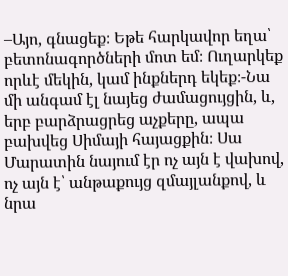–Այո, գնացեք։ Եթե հարկավոր եղա՝ բետոնագործների մոտ եմ։ Ուղարկեք որևէ մեկին, կամ ինքներդ եկեք։-Նա մի անգամ էլ նայեց ժամացույցին, և, երբ բարձրացրեց աչքերը, ապա բախվեց Սիմայի հայացքին։ Սա Մարատին նայում էր ոչ այն է վախով, ոչ այն է՝ անթաքույց զմայլանքով, և նրա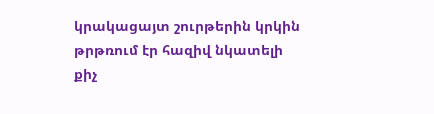կրակացայտ շուրթերին կրկին թրթռում էր հազիվ նկատելի քիչ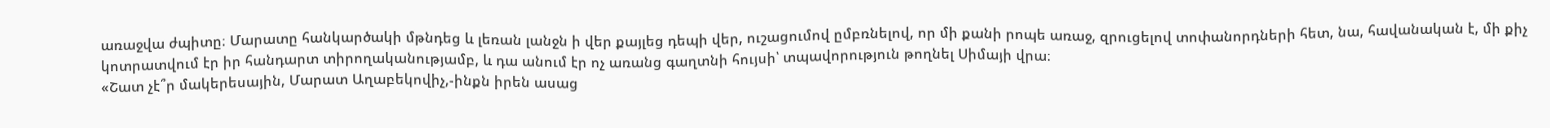առաջվա ժպիտը։ Մարատը հանկարծակի մթնդեց և լեռան լանջն ի վեր քայլեց դեպի վեր, ուշացումով ըմբռնելով, որ մի քանի րոպե առաջ, զրուցելով տոփանորդների հետ, նա, հավանական է, մի քիչ կոտրատվում էր իր հանդարտ տիրողականությամբ, և դա անում էր ոչ առանց գաղտնի հույսի՝ տպավորություն թողնել Սիմայի վրա։
«Շատ չէ՞ր մակերեսային, Մարատ Աղաբեկովիչ,-ինքն իրեն ասաց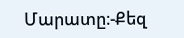Մարատը։-Քեզ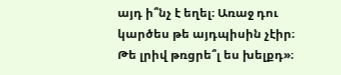այդ ի՞նչ է եղել։ Առաջ դու կարծես թե այդպիսին չէիր։ Թե լրիվ թռցրե՞լ ես խելքդ»։